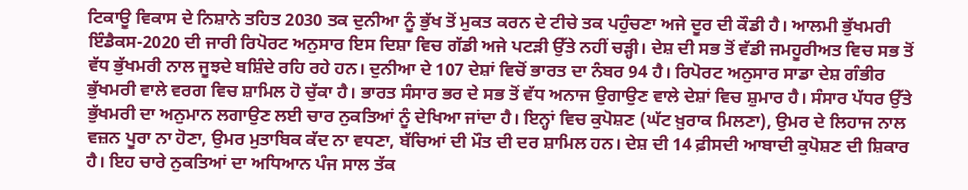ਟਿਕਾਊ ਵਿਕਾਸ ਦੇ ਨਿਸ਼ਾਨੇ ਤਹਿਤ 2030 ਤਕ ਦੁਨੀਆ ਨੂੰ ਭੁੱਖ ਤੋਂ ਮੁਕਤ ਕਰਨ ਦੇ ਟੀਚੇ ਤਕ ਪਹੁੰਚਣਾ ਅਜੇ ਦੂਰ ਦੀ ਕੌਡੀ ਹੈ। ਆਲਮੀ ਭੁੱਖਮਰੀ ਇੰਡੈਕਸ-2020 ਦੀ ਜਾਰੀ ਰਿਪੋਰਟ ਅਨੁਸਾਰ ਇਸ ਦਿਸ਼ਾ ਵਿਚ ਗੱਡੀ ਅਜੇ ਪਟੜੀ ਉੱਤੇ ਨਹੀਂ ਚੜ੍ਹੀ। ਦੇਸ਼ ਦੀ ਸਭ ਤੋਂ ਵੱਡੀ ਜਮਹੂਰੀਅਤ ਵਿਚ ਸਭ ਤੋਂ ਵੱਧ ਭੁੱਖਮਰੀ ਨਾਲ ਜੂਝਦੇ ਬਸ਼ਿੰਦੇ ਰਹਿ ਰਹੇ ਹਨ। ਦੁਨੀਆ ਦੇ 107 ਦੇਸ਼ਾਂ ਵਿਚੋਂ ਭਾਰਤ ਦਾ ਨੰਬਰ 94 ਹੈ। ਰਿਪੋਰਟ ਅਨੁਸਾਰ ਸਾਡਾ ਦੇਸ਼ ਗੰਭੀਰ ਭੁੱਖਮਰੀ ਵਾਲੇ ਵਰਗ ਵਿਚ ਸ਼ਾਮਿਲ ਹੋ ਚੁੱਕਾ ਹੈ। ਭਾਰਤ ਸੰਸਾਰ ਭਰ ਦੇ ਸਭ ਤੋਂ ਵੱਧ ਅਨਾਜ ਉਗਾਉਣ ਵਾਲੇ ਦੇਸ਼ਾਂ ਵਿਚ ਸ਼ੁਮਾਰ ਹੈ। ਸੰਸਾਰ ਪੱਧਰ ਉੱਤੇ ਭੁੱਖਮਰੀ ਦਾ ਅਨੁਮਾਨ ਲਗਾਉਣ ਲਈ ਚਾਰ ਨੁਕਤਿਆਂ ਨੂੰ ਦੇਖਿਆ ਜਾਂਦਾ ਹੈ। ਇਨ੍ਹਾਂ ਵਿਚ ਕੁਪੋਸ਼ਣ (ਘੱਟ ਖ਼ੁਰਾਕ ਮਿਲਣਾ), ਉਮਰ ਦੇ ਲਿਹਾਜ ਨਾਲ ਵਜ਼ਨ ਪੂਰਾ ਨਾ ਹੋਣਾ, ਉਮਰ ਮੁਤਾਬਿਕ ਕੱਦ ਨਾ ਵਧਣਾ, ਬੱਚਿਆਂ ਦੀ ਮੌਤ ਦੀ ਦਰ ਸ਼ਾਮਿਲ ਹਨ। ਦੇਸ਼ ਦੀ 14 ਫ਼ੀਸਦੀ ਆਬਾਦੀ ਕੁਪੋਸ਼ਣ ਦੀ ਸ਼ਿਕਾਰ ਹੈ। ਇਹ ਚਾਰੇ ਨੁਕਤਿਆਂ ਦਾ ਅਧਿਆਨ ਪੰਜ ਸਾਲ ਤੱਕ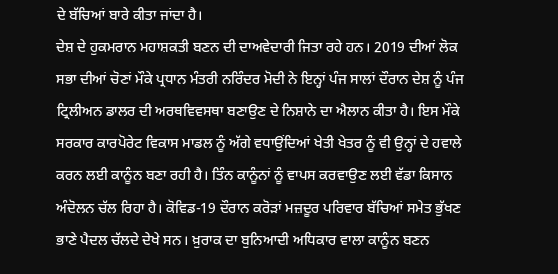ਦੇ ਬੱਚਿਆਂ ਬਾਰੇ ਕੀਤਾ ਜਾਂਦਾ ਹੈ।
ਦੇਸ਼ ਦੇ ਹੁਕਮਰਾਨ ਮਹਾਸ਼ਕਤੀ ਬਣਨ ਦੀ ਦਾਅਵੇਦਾਰੀ ਜਿਤਾ ਰਹੇ ਹਨ। 2019 ਦੀਆਂ ਲੋਕ ਸਭਾ ਦੀਆਂ ਚੋਣਾਂ ਮੌਕੇ ਪ੍ਰਧਾਨ ਮੰਤਰੀ ਨਰਿੰਦਰ ਮੋਦੀ ਨੇ ਇਨ੍ਹਾਂ ਪੰਜ ਸਾਲਾਂ ਦੌਰਾਨ ਦੇਸ਼ ਨੂੰ ਪੰਜ ਟ੍ਰਿਲੀਅਨ ਡਾਲਰ ਦੀ ਅਰਥਵਿਵਸਥਾ ਬਣਾਉਣ ਦੇ ਨਿਸ਼ਾਨੇ ਦਾ ਐਲਾਨ ਕੀਤਾ ਹੈ। ਇਸ ਮੌਕੇ ਸਰਕਾਰ ਕਾਰਪੋਰੇਟ ਵਿਕਾਸ ਮਾਡਲ ਨੂੰ ਅੱਗੇ ਵਧਾਉਂਦਿਆਂ ਖੇਤੀ ਖੇਤਰ ਨੂੰ ਵੀ ਉਨ੍ਹਾਂ ਦੇ ਹਵਾਲੇ ਕਰਨ ਲਈ ਕਾਨੂੰਨ ਬਣਾ ਰਹੀ ਹੈ। ਤਿੰਨ ਕਾਨੂੰਨਾਂ ਨੂੰ ਵਾਪਸ ਕਰਵਾਉਣ ਲਈ ਵੱਡਾ ਕਿਸਾਨ ਅੰਦੋਲਨ ਚੱਲ ਰਿਹਾ ਹੈ। ਕੋਵਿਡ-19 ਦੌਰਾਨ ਕਰੋੜਾਂ ਮਜ਼ਦੂਰ ਪਰਿਵਾਰ ਬੱਚਿਆਂ ਸਮੇਤ ਭੁੱਖਣ ਭਾਣੇ ਪੈਦਲ ਚੱਲਦੇ ਦੇਖੇ ਸਨ। ਖ਼ੁਰਾਕ ਦਾ ਬੁਨਿਆਦੀ ਅਧਿਕਾਰ ਵਾਲਾ ਕਾਨੂੰਨ ਬਣਨ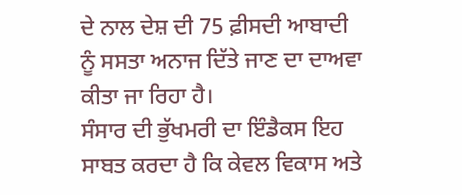ਦੇ ਨਾਲ ਦੇਸ਼ ਦੀ 75 ਫ਼ੀਸਦੀ ਆਬਾਦੀ ਨੂੰ ਸਸਤਾ ਅਨਾਜ ਦਿੱਤੇ ਜਾਣ ਦਾ ਦਾਅਵਾ ਕੀਤਾ ਜਾ ਰਿਹਾ ਹੈ।
ਸੰਸਾਰ ਦੀ ਭੁੱਖਮਰੀ ਦਾ ਇੰਡੈਕਸ ਇਹ ਸਾਬਤ ਕਰਦਾ ਹੈ ਕਿ ਕੇਵਲ ਵਿਕਾਸ ਅਤੇ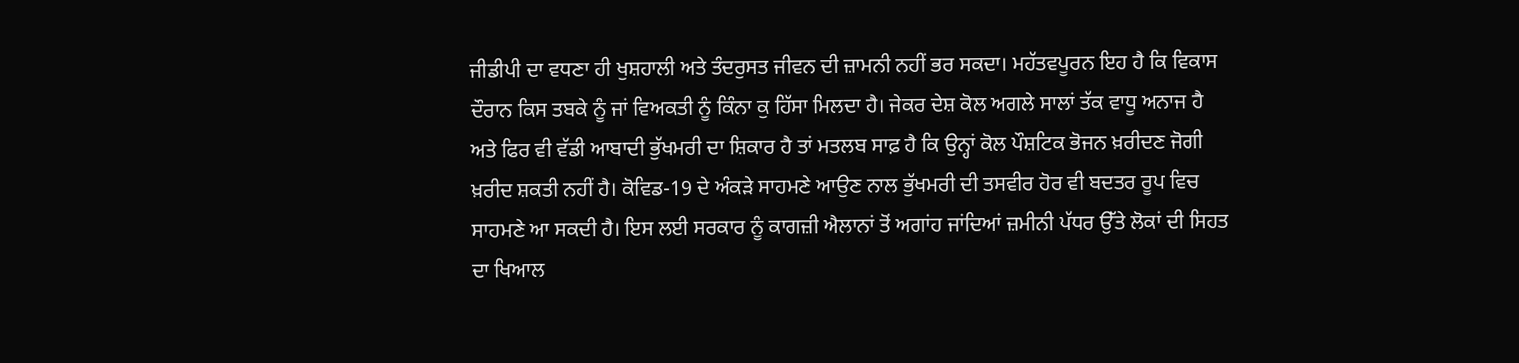ਜੀਡੀਪੀ ਦਾ ਵਧਣਾ ਹੀ ਖੁਸ਼ਹਾਲੀ ਅਤੇ ਤੰਦਰੁਸਤ ਜੀਵਨ ਦੀ ਜ਼ਾਮਨੀ ਨਹੀਂ ਭਰ ਸਕਦਾ। ਮਹੱਤਵਪੂਰਨ ਇਹ ਹੈ ਕਿ ਵਿਕਾਸ ਦੌਰਾਨ ਕਿਸ ਤਬਕੇ ਨੂੰ ਜਾਂ ਵਿਅਕਤੀ ਨੂੰ ਕਿੰਨਾ ਕੁ ਹਿੱਸਾ ਮਿਲਦਾ ਹੈ। ਜੇਕਰ ਦੇਸ਼ ਕੋਲ ਅਗਲੇ ਸਾਲਾਂ ਤੱਕ ਵਾਧੂ ਅਨਾਜ ਹੈ ਅਤੇ ਫਿਰ ਵੀ ਵੱਡੀ ਆਬਾਦੀ ਭੁੱਖਮਰੀ ਦਾ ਸ਼ਿਕਾਰ ਹੈ ਤਾਂ ਮਤਲਬ ਸਾਫ਼ ਹੈ ਕਿ ਉਨ੍ਹਾਂ ਕੋਲ ਪੌਸ਼ਟਿਕ ਭੋਜਨ ਖ਼ਰੀਦਣ ਜੋਗੀ ਖ਼ਰੀਦ ਸ਼ਕਤੀ ਨਹੀਂ ਹੈ। ਕੋਵਿਡ-19 ਦੇ ਅੰਕੜੇ ਸਾਹਮਣੇ ਆਉਣ ਨਾਲ ਭੁੱਖਮਰੀ ਦੀ ਤਸਵੀਰ ਹੋਰ ਵੀ ਬਦਤਰ ਰੂਪ ਵਿਚ ਸਾਹਮਣੇ ਆ ਸਕਦੀ ਹੈ। ਇਸ ਲਈ ਸਰਕਾਰ ਨੂੰ ਕਾਗਜ਼ੀ ਐਲਾਨਾਂ ਤੋਂ ਅਗਾਂਹ ਜਾਂਦਿਆਂ ਜ਼ਮੀਨੀ ਪੱਧਰ ਉੱਤੇ ਲੋਕਾਂ ਦੀ ਸਿਹਤ ਦਾ ਖਿਆਲ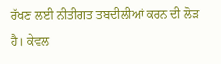ਰੱਖਣ ਲਈ ਨੀਤੀਗਤ ਤਬਦੀਲੀਆਂ ਕਰਨ ਦੀ ਲੋੜ ਹੈ। ਕੇਵਲ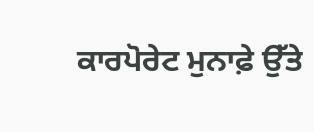ਕਾਰਪੋਰੇਟ ਮੁਨਾਫ਼ੇ ਉੱਤੇ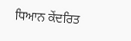ਧਿਆਨ ਕੇਂਦਰਿਤ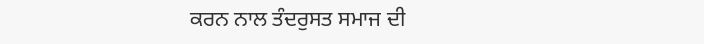ਕਰਨ ਨਾਲ ਤੰਦਰੁਸਤ ਸਮਾਜ ਦੀ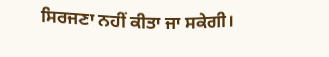ਸਿਰਜਣਾ ਨਹੀਂ ਕੀਤਾ ਜਾ ਸਕੇਗੀ।